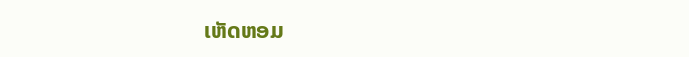ເຫັດຫອມ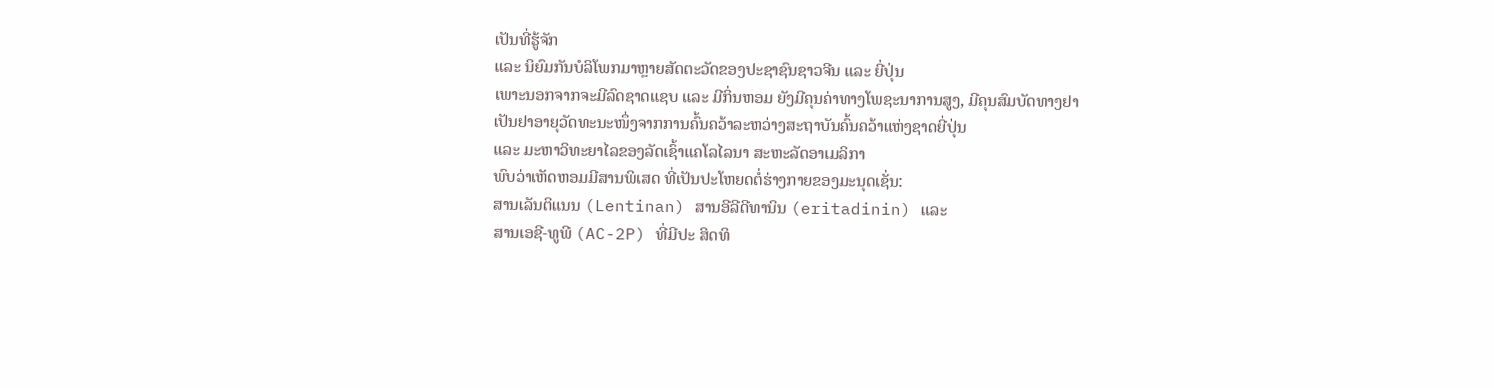ເປັນທີ່ຮູ້ຈັກ
ແລະ ນິຍົມກັນບໍລິໂພກມາຫຼາຍສັດຕະວັດຂອງປະຊາຊົນຊາວຈີນ ແລະ ຍີ່ປຸ່ນ
ເພາະນອກຈາກຈະມີລົດຊາດແຊບ ແລະ ມີກິ່ນຫອມ ຍັງມີຄຸນຄ່າທາງໂພຊະນາການສູງ, ມີຄຸນສົມບັດທາງຢາ
ເປັນຢາອາຍຸວັດທະນະໜຶ່ງຈາກການຄົ້ນຄວ້າລະຫວ່າງສະຖາບັນຄົ້ນຄວ້າແຫ່ງຊາດຍີ່ປຸ່ນ
ແລະ ມະຫາວິທະຍາໄລຂອງລັດເຊົ້າແຄໂລໄລນາ ສະຫະລັດອາເມລິກາ
ພົບວ່າເຫັດຫອມມີສານພິເສດ ທີ່ເປັນປະໂຫຍດຕໍ່ຮ່າງກາຍຂອງມະນຸດເຊັ່ນ:
ສານເລັນຕິແນນ (Lentinan) ສານອີລີດີທານິນ (eritadinin) ແລະ
ສານເອຊີ-ທູພີ (AC-2P) ທີ່ມີປະ ສິດທິ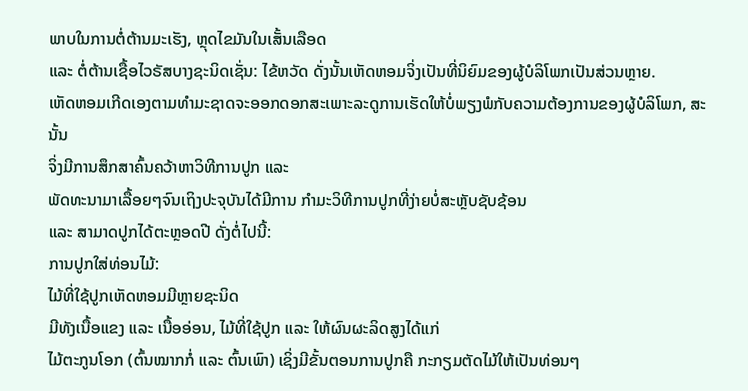ພາບໃນການຕໍ່ຕ້ານມະເຮັງ, ຫຼຸດໄຂມັນໃນເສັ້ນເລືອດ
ແລະ ຕໍ່ຕ້ານເຊື້ອໄວຣັສບາງຊະນິດເຊັ່ນ: ໄຂ້ຫວັດ ດັ່ງນັ້ນເຫັດຫອມຈິ່ງເປັນທີ່ນິຍົມຂອງຜູ້ບໍລິໂພກເປັນສ່ວນຫຼາຍ.
ເຫັດຫອມເກີດເອງຕາມທຳມະຊາດຈະອອກດອກສະເພາະລະດູການເຮັດໃຫ້ບໍ່ພຽງພໍກັບຄວາມຕ້ອງການຂອງຜູ້ບໍລິໂພກ, ສະນັ້ນ
ຈິ່ງມີການສຶກສາຄົ້ນຄວ້າຫາວິທີການປູກ ແລະ
ພັດທະນາມາເລື້ອຍໆຈົນເຖິງປະຈຸບັນໄດ້ມີການ ກຳມະວິທີການປູກທີ່ງ່າຍບໍ່ສະຫຼັບຊັບຊ້ອນ
ແລະ ສາມາດປູກໄດ້ຕະຫຼອດປີ ດັ່ງຕໍ່ໄປນີ້:
ການປູກໃສ່ທ່ອນໄມ້:
ໄມ້ທີ່ໃຊ້ປູກເຫັດຫອມມີຫຼາຍຊະນິດ
ມີທັງເນື້ອແຂງ ແລະ ເນື້ອອ່ອນ, ໄມ້ທີ່ໃຊ້ປູກ ແລະ ໃຫ້ຜົນຜະລິດສູງໄດ້ແກ່
ໄມ້ຕະກູນໂອກ (ຕົ້ນໝາກກໍ່ ແລະ ຕົ້ນເພົາ) ເຊິ່ງມີຂັ້ນຕອນການປູກຄື ກະກຽມຕັດໄມ້ໃຫ້ເປັນທ່ອນໆ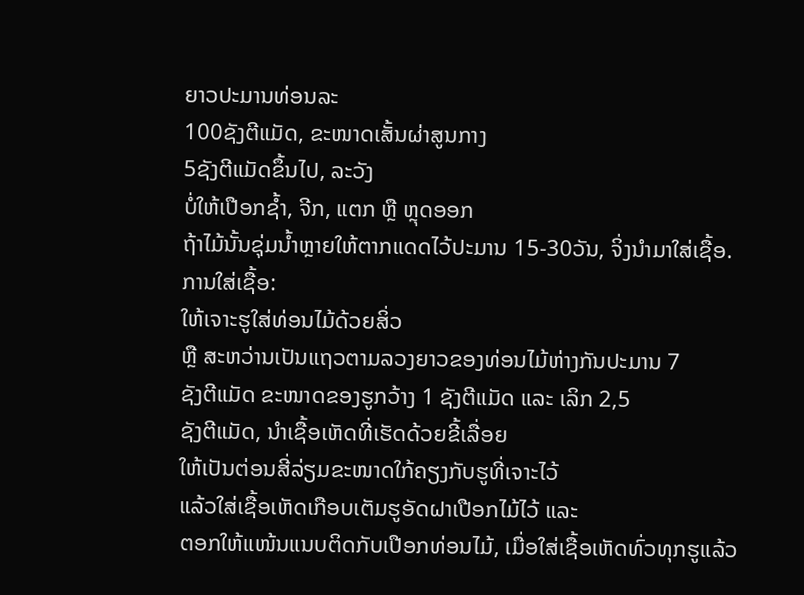ຍາວປະມານທ່ອນລະ
100ຊັງຕີແມັດ, ຂະໜາດເສັ້ນຜ່າສູນກາງ
5ຊັງຕີແມັດຂຶ້ນໄປ, ລະວັງ
ບໍ່ໃຫ້ເປືອກຊ້ຳ, ຈີກ, ແຕກ ຫຼື ຫຼຸດອອກ
ຖ້າໄມ້ນັ້ນຊຸ່ມນ້ຳຫຼາຍໃຫ້ຕາກແດດໄວ້ປະມານ 15-30ວັນ, ຈິ່ງນຳມາໃສ່ເຊື້ອ.
ການໃສ່ເຊື້ອ:
ໃຫ້ເຈາະຮູໃສ່ທ່ອນໄມ້ດ້ວຍສິ່ວ
ຫຼື ສະຫວ່ານເປັນແຖວຕາມລວງຍາວຂອງທ່ອນໄມ້ຫ່າງກັນປະມານ 7
ຊັງຕີແມັດ ຂະໜາດຂອງຮູກວ້າງ 1 ຊັງຕີແມັດ ແລະ ເລິກ 2,5
ຊັງຕີແມັດ, ນຳເຊື້ອເຫັດທີ່ເຮັດດ້ວຍຂີ້ເລື່ອຍ
ໃຫ້ເປັນຕ່ອນສີ່ລ່ຽມຂະໜາດໃກ້ຄຽງກັບຮູທີ່ເຈາະໄວ້
ແລ້ວໃສ່ເຊື້ອເຫັດເກືອບເຕັມຮູອັດຝາເປືອກໄມ້ໄວ້ ແລະ
ຕອກໃຫ້ແໜ້ນແນບຕິດກັບເປືອກທ່ອນໄມ້, ເມື່ອໃສ່ເຊື້ອເຫັດທົ່ວທຸກຮູແລ້ວ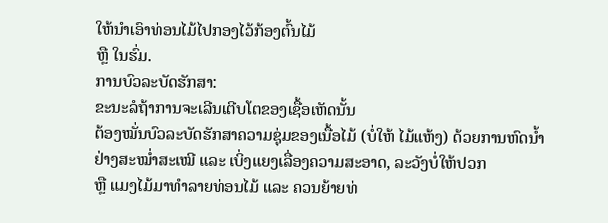ໃຫ້ນຳເອົາທ່ອນໄມ້ໄປກອງໄວ້ກ້ອງຕົ້ນໄມ້
ຫຼື ໃນຮົ່ມ.
ການບົວລະບັດຮັກສາ:
ຂະນະລໍຖ້າການຈະເລີນເຕີບໂຕຂອງເຊື້ອເຫັດນັ້ນ
ຕ້ອງໝັ່ນບົວລະບັດຮັກສາຄວາມຊຸ່ມຂອງເນື້ອໄມ້ (ບໍ່ໃຫ້ ໄມ້ແຫ້ງ) ດ້ວຍການຫົດນ້ຳຢ່າງສະໝ່ຳສະເໝີ ແລະ ເບິ່ງແຍງເລື່ອງຄວາມສະອາດ, ລະວັງບໍ່ໃຫ້ປວກ
ຫຼື ແມງໄມ້ມາທຳລາຍທ່ອນໄມ້ ແລະ ຄວນຍ້າຍທ່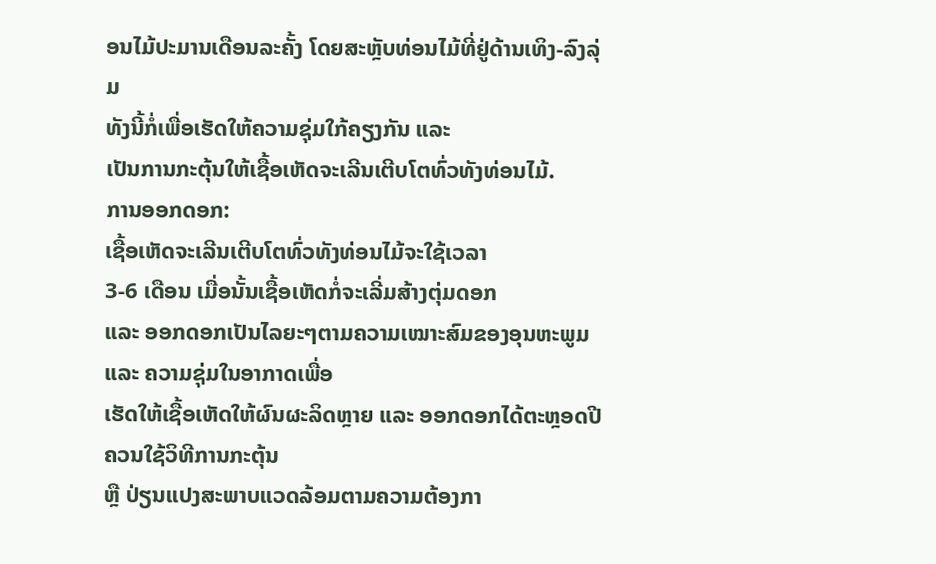ອນໄມ້ປະມານເດືອນລະຄັ້ງ ໂດຍສະຫຼັບທ່ອນໄມ້ທີ່ຢູ່ດ້ານເທິງ-ລົງລຸ່ມ
ທັງນີ້ກໍ່ເພື່ອເຮັດໃຫ້ຄວາມຊຸ່ມໃກ້ຄຽງກັນ ແລະ
ເປັນການກະຕຸ້ນໃຫ້ເຊື້ອເຫັດຈະເລີນເຕີບໂຕທົ່ວທັງທ່ອນໄມ້.
ການອອກດອກ:
ເຊື້ອເຫັດຈະເລີນເຕີບໂຕທົ່ວທັງທ່ອນໄມ້ຈະໃຊ້ເວລາ
3-6 ເດືອນ ເມື່ອນັ້ນເຊື້ອເຫັດກໍ່ຈະເລີ່ມສ້າງຕຸ່ມດອກ
ແລະ ອອກດອກເປັນໄລຍະໆຕາມຄວາມເໝາະສົມຂອງອຸນຫະພູມ ແລະ ຄວາມຊຸ່ມໃນອາກາດເພື່ອ
ເຮັດໃຫ້ເຊື້ອເຫັດໃຫ້ຜົນຜະລິດຫຼາຍ ແລະ ອອກດອກໄດ້ຕະຫຼອດປີ ຄວນໃຊ້ວິທີການກະຕຸ້ນ
ຫຼື ປ່ຽນແປງສະພາບແວດລ້ອມຕາມຄວາມຕ້ອງກາ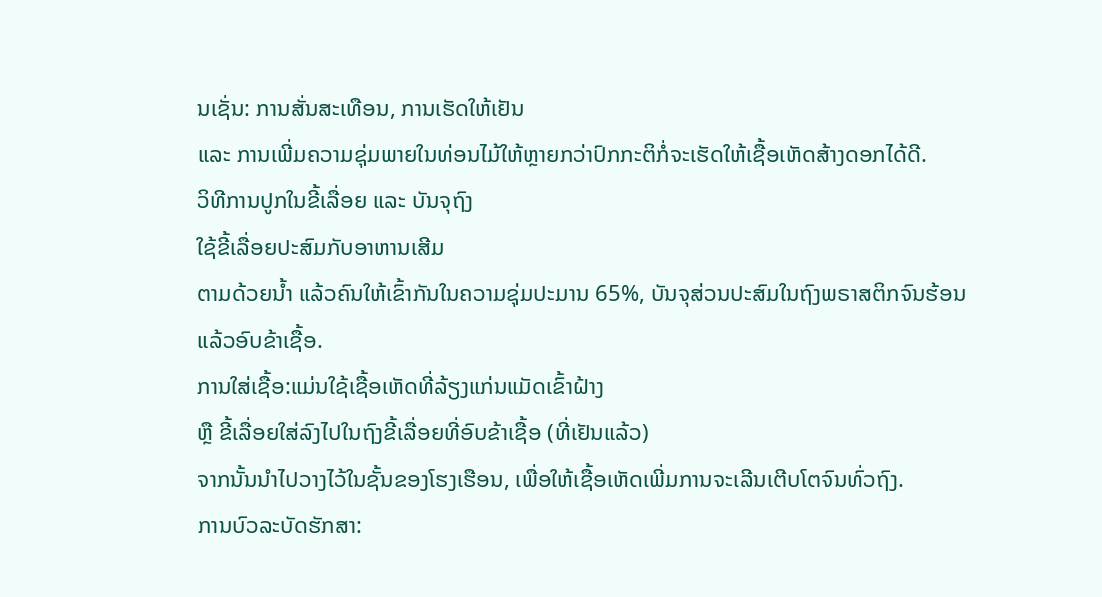ນເຊັ່ນ: ການສັ່ນສະເທືອນ, ການເຮັດໃຫ້ເຢັນ
ແລະ ການເພີ່ມຄວາມຊຸ່ມພາຍໃນທ່ອນໄມ້ໃຫ້ຫຼາຍກວ່າປົກກະຕິກໍ່ຈະເຮັດໃຫ້ເຊື້ອເຫັດສ້າງດອກໄດ້ດີ.
ວິທີການປູກໃນຂີ້ເລື່ອຍ ແລະ ບັນຈຸຖົງ
ໃຊ້ຂີ້ເລື່ອຍປະສົມກັບອາຫານເສີມ
ຕາມດ້ວຍນ້ຳ ແລ້ວຄົນໃຫ້ເຂົ້າກັນໃນຄວາມຊຸ່ມປະມານ 65%, ບັນຈຸສ່ວນປະສົມໃນຖົງພຣາສຕິກຈົນຮ້ອນ
ແລ້ວອົບຂ້າເຊື້ອ.
ການໃສ່ເຊື້ອ:ແມ່ນໃຊ້ເຊື້ອເຫັດທີ່ລ້ຽງແກ່ນແມັດເຂົ້າຝ້າງ
ຫຼື ຂີ້ເລື່ອຍໃສ່ລົງໄປໃນຖົງຂີ້ເລື່ອຍທີ່ອົບຂ້າເຊື້ອ (ທີ່ເຢັນແລ້ວ)
ຈາກນັ້ນນຳໄປວາງໄວ້ໃນຊັ້ນຂອງໂຮງເຮືອນ, ເພື່ອໃຫ້ເຊື້ອເຫັດເພີ່ມການຈະເລີນເຕີບໂຕຈົນທົ່ວຖົງ.
ການບົວລະບັດຮັກສາ: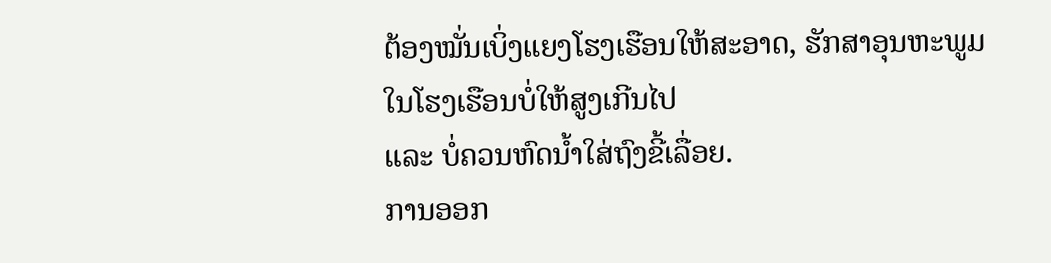ຕ້ອງໝັ່ນເບິ່ງແຍງໂຮງເຮືອນໃຫ້ສະອາດ, ຮັກສາອຸນຫະພູມໃນໂຮງເຮືອນບໍ່ໃຫ້ສູງເກີນໄປ
ແລະ ບໍ່ຄວນຫົດນ້ຳໃສ່ຖົງຂີ້ເລື່ອຍ.
ການອອກ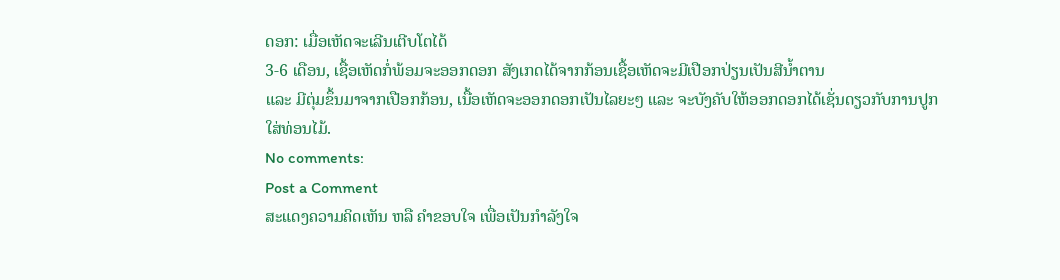ດອກ: ເມື່ອເຫັດຈະເລີນເຕີບໂຕໄດ້
3-6 ເດືອນ, ເຊື້ອເຫັດກໍ່ພ້ອມຈະອອກດອກ ສັງເກດໄດ້ຈາກກ້ອນເຊື້ອເຫັດຈະມີເປືອກປ່ຽນເປັນສີນ້ຳຕານ
ແລະ ມີຕຸ່ມຂຶ້ນມາຈາກເປືອກກ້ອນ, ເນື້ອເຫັດຈະອອກດອກເປັນໄລຍະໆ ແລະ ຈະບັງຄັບໃຫ້ອອກດອກໄດ້ເຊັ່ນດຽວກັບການປູກໃສ່ທ່ອນໄມ້.
No comments:
Post a Comment
ສະແດງຄວາມຄິດເຫັນ ຫລື ຄຳຂອບໃຈ ເພື່ອເປັນກຳລັງໃຈ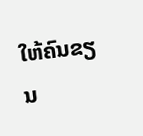ໃຫ້ຄົນຂຽນ